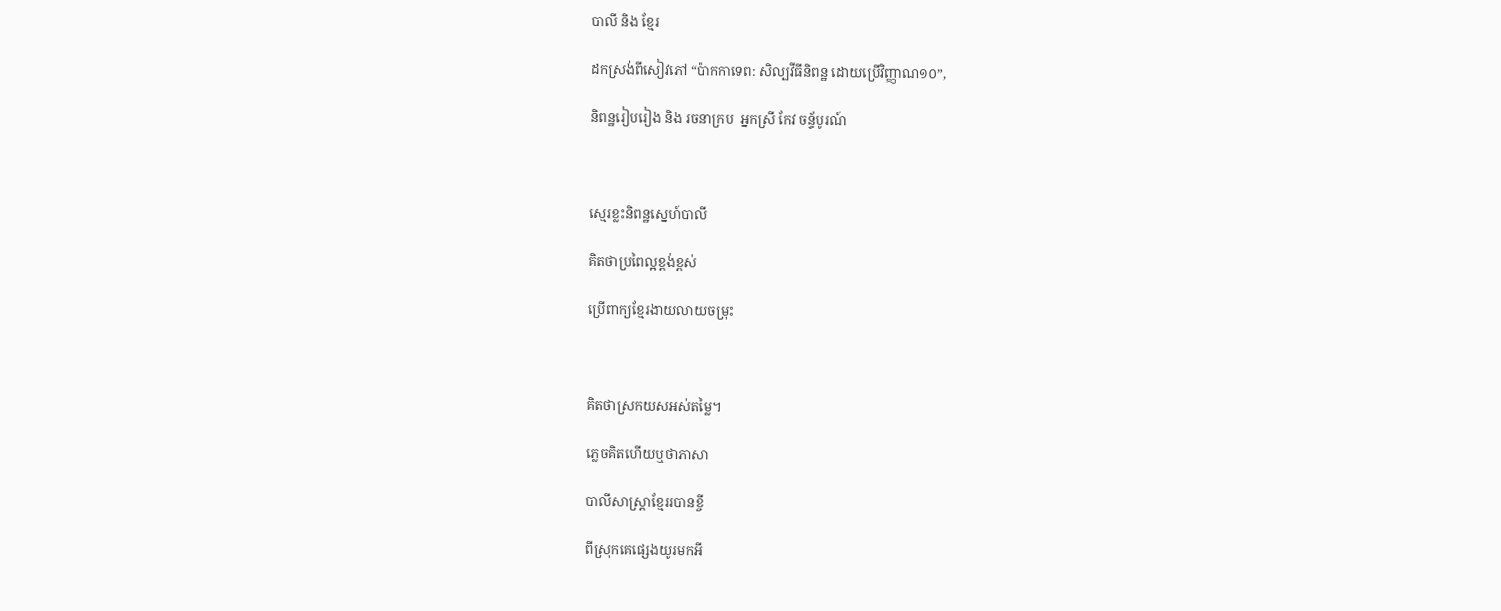បាលី និង ខ្មែរ

ដកស្រង់ពីសៀវភៅ “ប៉ាកកាទេព: សិល្បវីធីនិពន្ឋ ដោយប្រើវិញ្ញាណ១០”,

និពន្ឋរៀបរៀង និង រចនាក្រប  អ្នកស្រី កែវ ចន្ទ័បូរណ៍



ស្មេរខ្លះនិពន្ឋស្នេហ៍បាលី

គិតថាប្រពៃល្អខ្ពង់ខ្ពស់

ប្រើពាក្យខ្មែរងាយលាយចម្រុះ



គិតថាស្រកយសអស់តម្លៃ។

ភ្លេចគិតហើយឬថាភាសា

បាលីសាស្ត្រាខ្មែររបានខ្ចី

ពីស្រុកគេផ្សេងយូរមកអី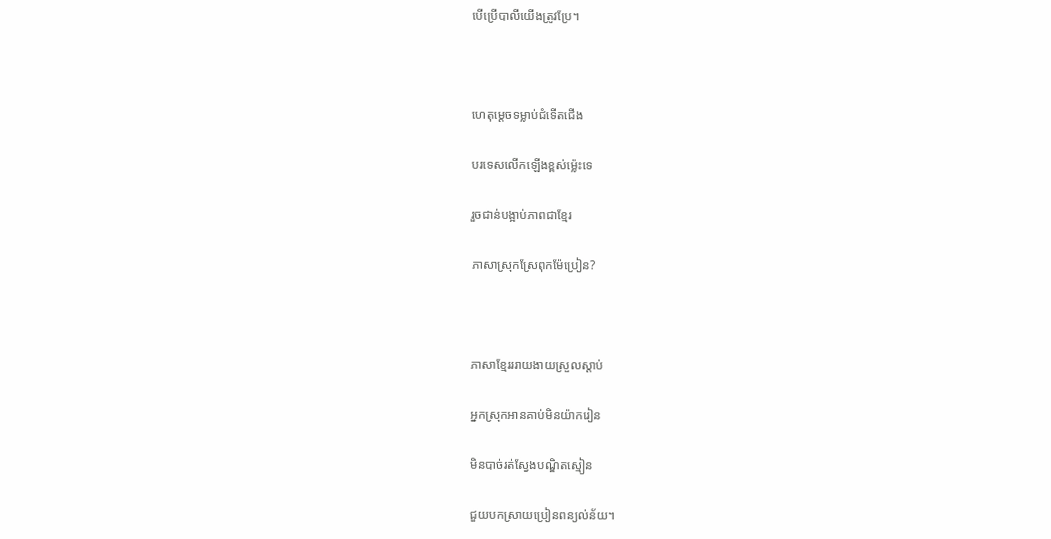បើប្រើបាលីយើងត្រូវប្រែ។



ហេតុម្តេចទម្លាប់ជំទើតជើង

បរទេសលើកឡើងខ្ពស់ម្ល៉េះទេ

រួចជាន់បង្អាប់ភាពជាខ្មែរ

ភាសាស្រុកស្រែពុកម៉ែប្រៀន?



ភាសាខ្មែរររាយងាយស្រួលស្តាប់

អ្នកស្រុកអានគាប់មិនយ៉ាករៀន

មិនបាច់រត់ស្វែងបណ្ឌិតស្មៀន

ជួយបកស្រាយប្រៀនពន្យល់ន័យ។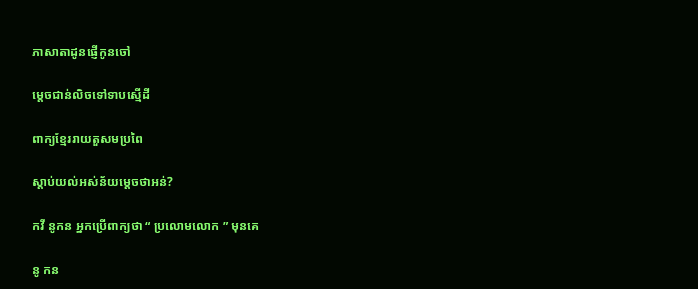ភាសាតាដូនផ្ញើកូនចៅ

ម្តេចជាន់លិចទៅទាបស្មើដី

ពាក្យខ្មែររាយតួសមប្រពៃ

ស្តាប់យល់អស់ន័យម្តេចថាអន់?

កវី នូកន អ្នកប្រើពាក្យថា “ ប្រលោមលោក ” មុនគេ

នូ កន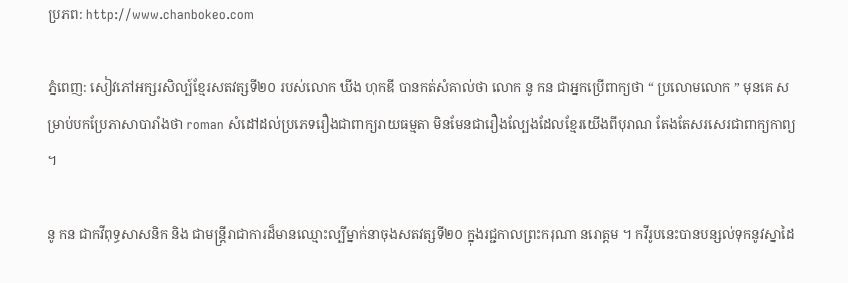ប្រភព: http://www.chanbokeo.com

ភ្នំពេញ: សៀវភៅអក្សរសិល្ប៍ខ្មែរសតវត្សទី២០ របស់លោក ឃីង ហុកឌី បានកត់សំគាល់ថា លោក នូ កន ជាអ្នកប្រើពាក្យថា “ ប្រលោមលោក ” មុនគេ សម្រាប់បកប្រែភាសាបារាំងថា roman សំដៅដល់ប្រភេទរឿងជាពាក្យរាយធម្មតា មិនមែនជារឿងល្បែងដែលខ្មែរយើងពីបុរាណ តែងតែសរសេរជាពាក្យកាព្យ ។

នូ កន ជាកវីពុទ្ធសាសនិក និង ជាមន្ត្រីរាជាការដ៏មានឈ្មោះល្បីម្នាក់នាចុងសតវត្សទី២០ ក្នុងរជ្ជកាលព្រះករុណា នរោត្តម ។ កវីរូបនេះបានបន្សល់ទុកនូវស្នាដៃ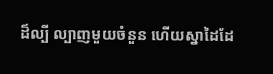ដ៏ល្បី ល្បាញមួយចំនួន ហើយស្នាដៃដែ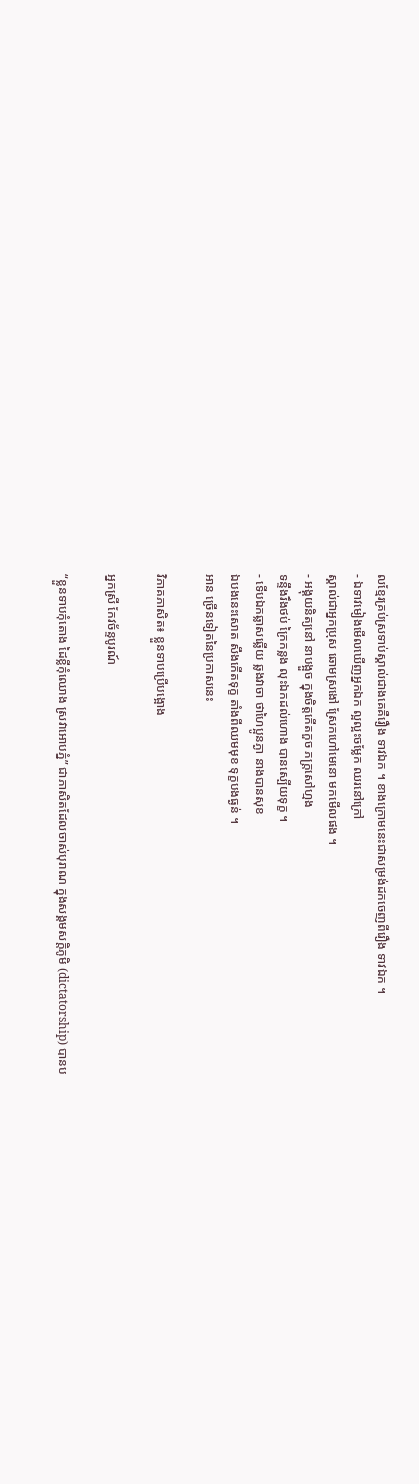លខ្មែរគ្រប់ស្រទាប់ស្គាល់ជាងគេគឺរឿង ទាវឯក ។ ខាងក្រោមនេះជាសម្រង់ដកចេញពីរឿង ទាវឯក ។
- ឯទាវមៀងមើលឃើញអ្នកឯក ល្អល្អះចម្លែក ឈរនៅក្រៅ
ស្គាល់ជាអ្នកប្រុស ឆោមស្រងៅ ស្រែកហៅមេនោ មកមើលផង ។
- អង្គុយនិត្យនៅ នាបង្អួច ក្នុងចិត្តកើតកួច ភក្ត្រសៅហ្មង
ទន្ទឹងរឹងថប់ ក្រៃកន្លង លុះឯកដល់ហោង បានស្បើយទុក្ខ ។
- ទើបឯកឆ្លាសឆ្លើយ ឆ្លងវាចា ថាហៃប្អូនភ្ងា នាងបានសុខ
ឯបងនេះសោត សឹងកើតទុក្ខ តាំងពីឈមមុខ ទុក្ខបងធ្ងន់ ។
អាន ច្រើនទៀតនៃប្រកាសនេះ

វិភាគភាសិត៖ ខ្លួនទាបប្រើបង្អោង

អ្នកស្រី កែវច័ន្ទបូរណ៍

“ខ្លួនទាបកុំតោង ដៃខ្លីកុំឈោង ស្រវាអោបភ្នំ” ជាភាសិតដែលចាស់បុរាណ ក្នុងសង្គមសក្តិភូមិ (dictatorship) បានប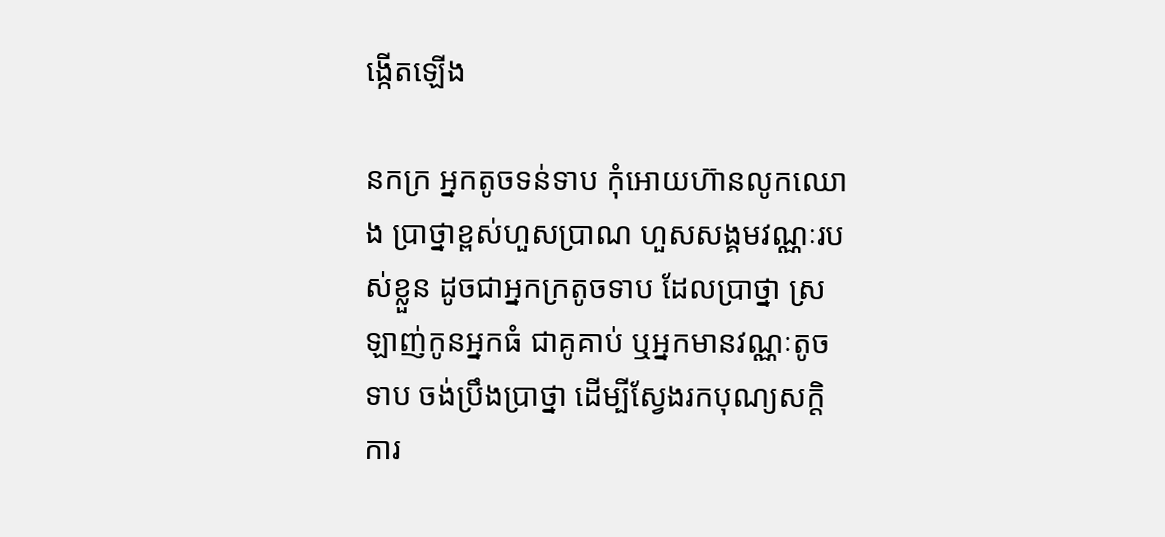ង្កើតឡើង

នកក្រ អ្នកតូចទន់ទាប កុំអោយហ៊ានលូកឈោង ប្រាថ្នាខ្ពស់ហួសប្រាណ ហួសសង្គមវណ្ណៈរបស់ខ្លួន ដូចជាអ្នកក្រតូចទាប ដែលប្រាថ្នា ស្រឡាញ់កូនអ្នកធំ ជាគូគាប់ ឬអ្នកមានវណ្ណៈតូចទាប ចង់ប្រឹងប្រាថ្នា ដើម្បីស្វែងរកបុណ្យសក្តិការ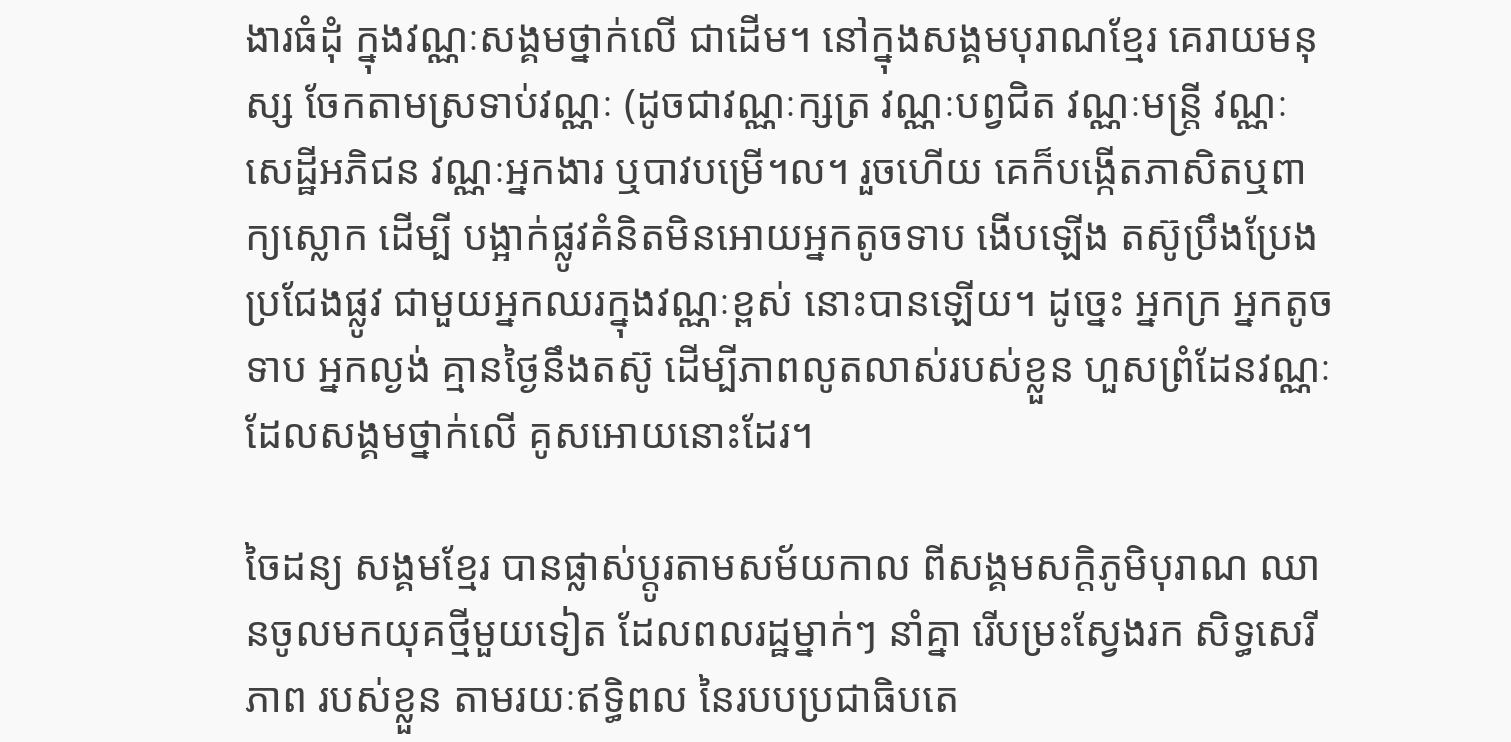ងារធំដុំ ក្នុងវណ្ណៈសង្គមថ្នាក់លើ ជាដើម។ នៅក្នុងសង្គមបុរាណខ្មែរ គេរាយមនុស្ស ចែកតាមស្រទាប់វណ្ណៈ (ដូចជាវណ្ណៈក្សត្រ វណ្ណៈបព្វជិត វណ្ណៈមន្ត្រី វណ្ណៈសេដ្ឋីអភិជន វណ្ណៈអ្នកងារ ឬបាវបម្រើ។ល។ រួចហើយ គេក៏បង្កើតភាសិតឬពាក្យស្លោក ដើម្បី បង្អាក់ផ្លូវគំនិតមិនអោយអ្នកតូចទាប ងើបឡើង តស៊ូប្រឹងប្រែង ប្រជែងផ្លូវ ជាមួយអ្នកឈរក្នុងវណ្ណៈខ្ពស់ នោះបានឡើយ។ ដូច្នេះ អ្នកក្រ អ្នកតូចទាប អ្នកល្ងង់ គ្មានថ្ងៃនឹងតស៊ូ ដើម្បីភាពលូតលាស់របស់ខ្លួន ហួសព្រំដែនវណ្ណៈ ដែលសង្គមថ្នាក់លើ គូសអោយនោះដែរ។

ចៃដន្យ សង្គមខ្មែរ បានផ្លាស់ប្តូរតាមសម័យកាល ពីសង្គមសក្តិភូមិបុរាណ ឈានចូលមកយុគថ្មីមួយទៀត ដែលពលរដ្ឋម្នាក់ៗ នាំគ្នា រើបម្រះស្វែងរក សិទ្ធសេរីភាព របស់ខ្លួន តាមរយៈឥទ្ធិពល នៃរបបប្រជាធិបតេ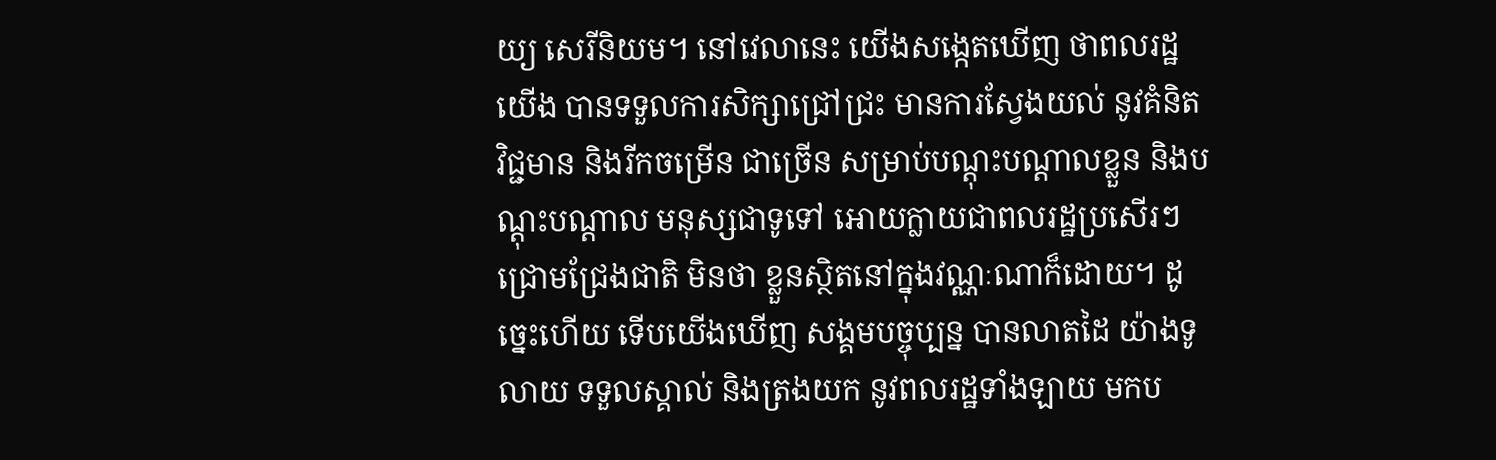យ្យ សេរីនិយម។ នៅវេលានេះ យើងសង្កេតឃើញ ថាពលរដ្ឋយើង បានទទួលការសិក្សាជ្រៅជ្រះ មានការស្វែងយល់ នូវគំនិតវិជ្ជមាន និងរីកចម្រើន ជាច្រើន សម្រាប់បណ្តុះបណ្តាលខ្លួន និងបណ្តុះបណ្តាល មនុស្សជាទូទៅ អោយក្លាយជាពលរដ្ឋប្រសើរៗ ជ្រោមជ្រែងជាតិ មិនថា ខ្លួនស្ថិតនៅក្នុងវណ្ណៈណាក៏ដោយ។ ដូច្នេះហើយ ទើបយើងឃើញ សង្គមបច្ចុប្បន្ន បានលាតដៃ យ៉ាងទូលាយ ទទួលស្គាល់ និងត្រងយក នូវពលរដ្ឋទាំងឡាយ មកប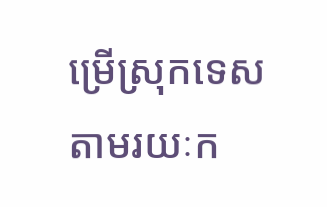ម្រើស្រុកទេស តាមរយៈក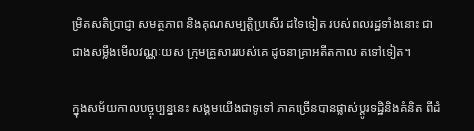ម្រិតសតិប្រាជ្ញា សមត្ថភាព និងគុណសម្បត្តិប្រសើរ ដទៃទៀត របស់ពលរដ្ឋទាំងនោះ ជាជាងសម្លឹងមើលវណ្ណៈយស ក្រុមគ្រួសាររបស់គេ ដូចនាគ្រាអតីតកាល តទៅទៀត។

ក្នុងសម័យកាលបច្ចុប្បន្ននេះ សង្គមយើងជាទូទៅ ភាគច្រើនបានផ្លាស់ប្តូរទដ្ឋិនិងគំនិត ពីដំ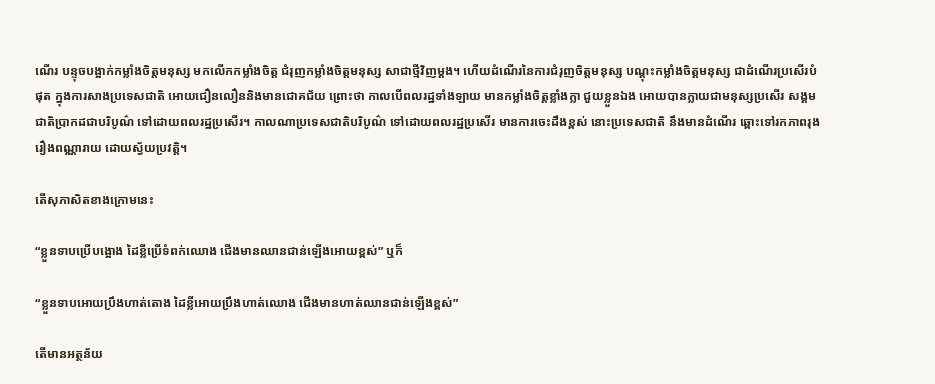ណើរ បន្ទុចបង្អាក់កម្លាំងចិត្តមនុស្ស មកលើកកម្លាំងចិត្ត ជំរុញកម្លាំងចិត្តមនុស្ស សាជាថ្មីវិញម្តង។ ហើយដំណើរនៃការជំរុញចិត្តមនុស្ស បណ្តុះកម្លាំងចិត្តមនុស្ស ជាដំណើរប្រសើរបំផុត ក្នុងការសាងប្រទេសជាតិ អោយជឿនលឿននិងមានជោគជ័យ ព្រោះថា កាលបើពលរដ្ឋទាំងឡាយ មានកម្លាំងចិត្តខ្លាំងក្លា ជួយខ្លួនឯង អោយបានក្លាយជាមនុស្សប្រសើរ សង្គមជាតិប្រាកដជាបរិបូណ៌ ទៅដោយពលរដ្ឋប្រសើរ។ កាលណាប្រទេសជាតិបរិបូណ៌ ទៅដោយពលរដ្ឋប្រសើរ មានការចេះដឹងខ្ពស់ នោះប្រទេសជាតិ នឹងមានដំណើរ ឆ្ពោះទៅរកភាពរុងរឿងពណ្ណារាយ ដោយស្វ័យប្រវត្តិ។

តើសុភាសិតខាងក្រោមនេះ

“ខ្លួនទាបប្រើបង្អោង ដៃខ្លីប្រើទំពក់ឈោង ជើងមានឈានជាន់ឡើងអោយខ្ពស់” ឬក៏

“ខ្លួនទាបអោយប្រឹងហាត់តោង ដៃខ្លីអោយប្រឹងហាត់ឈោង ជើងមានហាត់ឈានជាន់ឡើងខ្ពស់”

តើមានអត្ថន័យ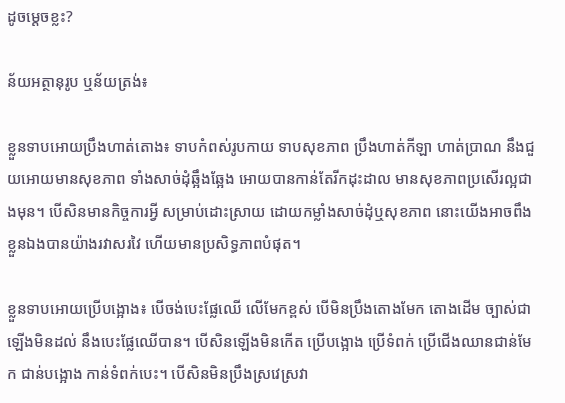ដូចម្តេចខ្លះ?

ន័យអត្ថានុរូប ឬន័យត្រង់៖

ខ្លួនទាបអោយប្រឹងហាត់តោង៖ ទាបកំពស់រូបកាយ ទាបសុខភាព ប្រឹងហាត់កីឡា ហាត់ប្រាណ នឹងជួយអោយមានសុខភាព ទាំងសាច់ដុំឆ្អឹងឆ្អែង អោយបានកាន់តែរីកដុះដាល មានសុខភាពប្រសើរល្អជាងមុន។ បើសិនមានកិច្ចការអ្វី សម្រាប់ដោះស្រាយ ដោយកម្លាំងសាច់ដុំឬសុខភាព នោះយើងអាចពឹងខ្លួនឯងបានយ៉ាងរវាសរវៃ ហើយមានប្រសិទ្ធភាពបំផុត។

ខ្លួនទាបអោយប្រើបង្អោង៖ បើចង់បេះផ្លែឈើ លើមែកខ្ពស់ បើមិនប្រឹងតោងមែក តោងដើម ច្បាស់ជាឡើងមិនដល់ នឹងបេះផ្លែឈើបាន។ បើសិនឡើងមិនកើត ប្រើបង្អោង ប្រើទំពក់ ប្រើជើងឈានជាន់មែក ជាន់បង្អោង កាន់ទំពក់បេះ។ បើសិនមិនប្រឹងស្រវេស្រវា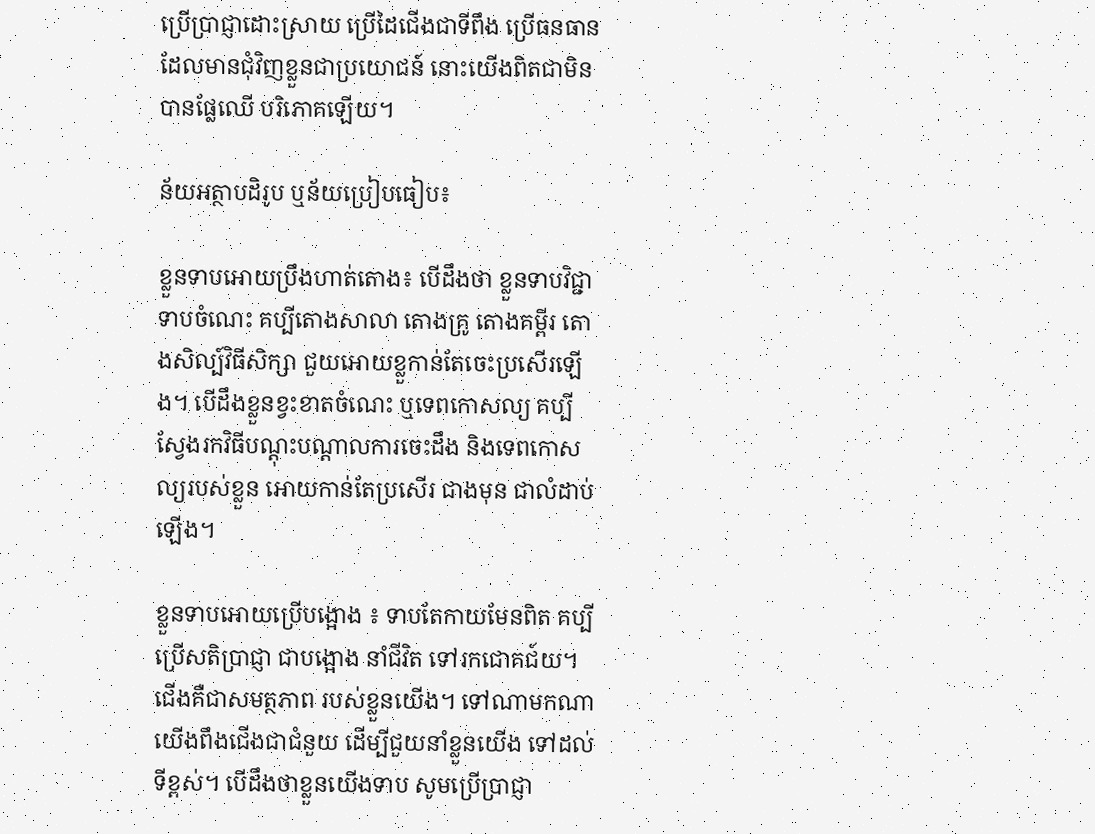ប្រើប្រាជ្ញាដោះស្រាយ ប្រើដៃជើងជាទីពឹង ប្រើធនធានដែលមានជុំវិញខ្លួនជាប្រយោជន៍ នោះយើងពិតជាមិនបានផ្លែឈើ បរិភោគឡើយ។

ន័យអត្ថាបដិរូប ឬន័យប្រៀបធៀប៖

ខ្លួនទាបអោយប្រឹងហាត់តោង៖ បើដឹងថា ខ្លួនទាបវិជ្ជា ទាបចំណេះ គប្បីតោងសាលា តោងគ្រូ តោងគម្ពីរ តោងសិល្ប៍វិធីសិក្សា ជួយអោយខ្លួកាន់តែចេះប្រសើរឡើង។ បើដឹងខ្លួនខ្វះខាតចំណេះ ឬទេពកោសល្យ គប្បីស្វែងរកវិធីបណ្តុះបណ្តាលការចេះដឹង និងទេពកោសល្យរបស់ខ្លួន អោយកាន់តែប្រសើរ ជាងមុន ជាលំដាប់ឡើង។

ខ្លួនទាបអោយប្រើបង្អោង ៖ ទាបតែកាយមែនពិត គប្បីប្រើសតិប្រាជ្ញា ជាបង្អោង នាំជីវិត ទៅរកជោគជ៍យ។ ជើងគឺជាសមត្ថភាព របស់ខ្លួនយើង។ ទៅណាមកណា យើងពឹងជើងជាជំនួយ ដើម្បីជួយនាំខ្លួនយើង ទៅដល់ទីខ្ពស់។ បើដឹងថាខ្លួនយើងទាប សូមប្រើប្រាជ្ញា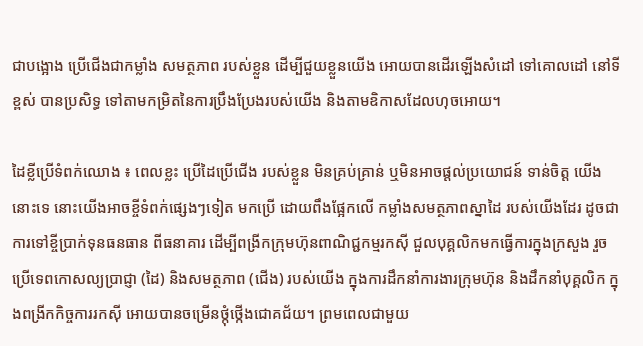ជាបង្អោង ប្រើជើងជាកម្លាំង សមត្ថភាព របស់ខ្លួន ដើម្បីជួយខ្លួនយើង អោយបានដើរឡើងសំដៅ ទៅគោលដៅ នៅទីខ្ពស់ បានប្រសិទ្ធ ទៅតាមកម្រិតនៃការប្រឹងប្រែងរបស់យើង និងតាមឧិកាសដែលហុចអោយ។

ដៃខ្លីប្រើទំពក់ឈោង ៖ ពេលខ្លះ ប្រើដៃប្រើជើង របស់ខ្លួន មិនគ្រប់គ្រាន់ ឬមិនអាចផ្តល់ប្រយោជន៍ ទាន់ចិត្ត យើងនោះទេ នោះយើងអាចខ្ចីទំពក់ផ្សេងៗទៀត មកប្រើ ដោយពឹងផ្អែកលើ កម្លាំងសមត្ថភាពស្នាដៃ របស់យើងដែរ ដូចជា ការទៅខ្ចីប្រាក់ទុនធនធាន ពីធនាគារ ដើម្បីពង្រីកក្រុមហ៊ុនពាណិជ្ជកម្មរកស៊ី ជួលបុគ្គលិកមកធ្វើការក្នុងក្រសួង រួចប្រើទេពកោសល្យប្រាជ្ញា (ដៃ) និងសមត្ថភាព (ជើង) របស់យើង ក្នុងការដឹកនាំការងារក្រុមហ៊ុន និងដឹកនាំបុគ្គលិក ក្នុងពង្រីកកិច្ចការរកស៊ី អោយបានចម្រើនថ្កុំថ្កើងជោគជ័យ។ ព្រមពេលជាមួយ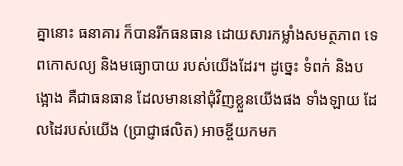គ្នានោះ ធនាគារ ក៏បានរីកធនធាន ដោយសារកម្លាំងសមត្ថភាព ទេពកោសល្យ និងមធ្យោបាយ របស់យើងដែរ។ ដូច្នេះ ទំពក់ និងបង្អោង គឺជាធនធាន ដែលមាននៅជុំវិញខ្លួនយើងផង ទាំងឡាយ ដែលដៃរបស់យើង (ប្រាជ្ញាផលិត) អាចខ្ចីយកមក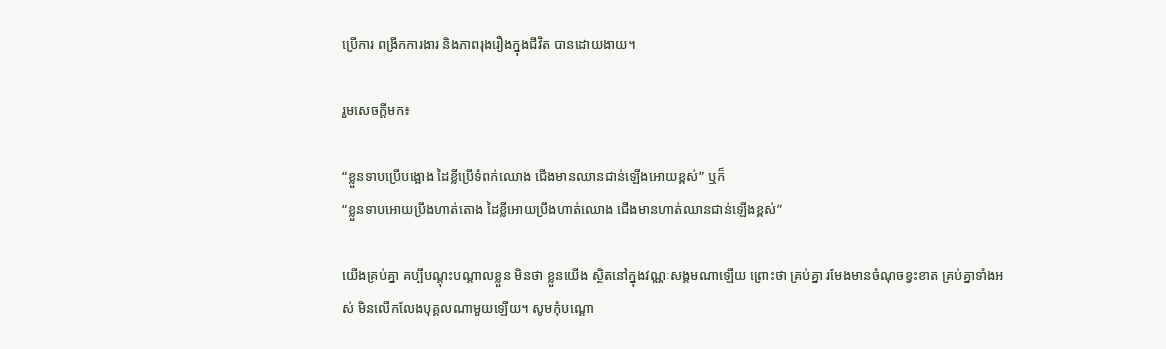ប្រើការ ពង្រីកការងារ និងភាពរុងរឿងក្នុងជីវិត បានដោយងាយ។

រួមសេចក្តីមក៖

“ខ្លួនទាបប្រើបង្អោង ដៃខ្លីប្រើទំពក់ឈោង ជើងមានឈានជាន់ឡើងអោយខ្ពស់” ឬក៏
“ខ្លួនទាបអោយប្រឹងហាត់តោង ដៃខ្លីអោយប្រឹងហាត់ឈោង ជើងមានហាត់ឈានជាន់ឡើងខ្ពស់”

យើងគ្រប់គ្នា គប្បីបណ្តុះបណ្តាលខ្លួន មិនថា ខ្លួនយើង ស្ថិតនៅក្នុងវណ្ណៈសង្គមណាឡើយ ព្រោះថា គ្រប់គ្នា រមែងមានចំណុចខ្វះខាត គ្រប់គ្នាទាំងអស់ មិនលើកលែងបុគ្គលណាមួយឡើយ។ សូមកុំបណ្តោ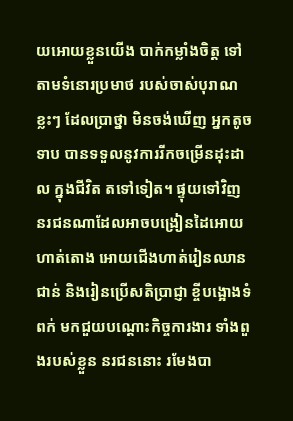យអោយខ្លួនយើង បាក់កម្លាំងចិត្ត ទៅតាមទំនោរប្រមាថ របស់ចាស់បុរាណខ្លះៗ ដែលប្រាថ្នា មិនចង់ឃើញ អ្នកតូចទាប បានទទួលនូវការរីកចម្រើនដុះដាល ក្នុងជីវិត តទៅទៀត។ ផ្ទុយទៅវិញ នរជនណាដែលអាចបង្រៀនដៃអោយហាត់តោង អោយជើងហាត់រៀនឈានជាន់ និងរៀនប្រើសតិប្រាជ្ញា ខ្ចីបង្អោងទំពក់ មកជួយបណ្តោះកិច្ចការងារ ទាំងពួងរបស់ខ្លួន នរជននោះ រមែងបា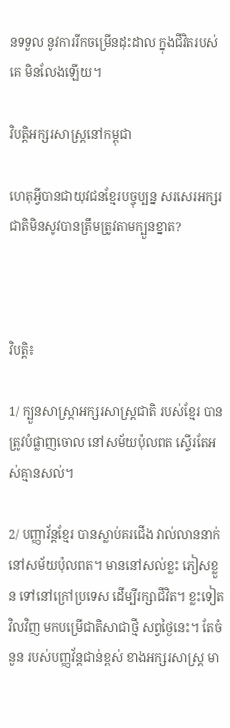នទទួល នូវការរីកចម្រើនដុះដាល ក្នុងជីវិតរបស់គេ មិនលែងឡើយ។

វិបត្តិអក្សរសាស្រ្តនៅកម្ពុជា

ហេតុអ្វីបានជាយុវជនខ្មែរបច្ចុប្បន្ន សរសេរអក្សរជាតិមិនសូវបានត្រឹមត្រូវតាមក្បួនខ្នាត?



វិបត្តិ៖

1/ ក្បួនសាស្រ្តាអក្សរសាស្រ្តជាតិ របស់ខ្មែរ បានត្រូវបំផ្លាញចោល នៅសម័យប៉ុលពត ស្ទើរតែអស់គ្មានសល់។

2/ បញ្ញាវ័ន្តខ្មែរ បានស្លាប់គរជើង វាល់លាននាក់ នៅសម័យប៉ុលពត។ មាននៅសល់ខ្លះ ភៀសខ្លួន ទៅនៅក្រៅប្រទេស ដើម្បីរក្សាជីវិត។ ខ្លះទៀតវិលវិញ មកបម្រើជាតិសាជាថ្មី សព្វថ្ងៃនេះ។ តែចំនួន របស់បញ្ញវ័ន្តជាន់ខ្ពស់ ខាងអក្សរសាស្រ្ត មា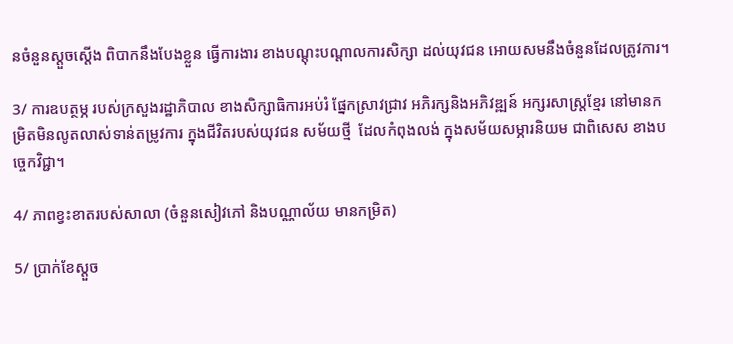នចំនួនស្តួចស្តើង ពិបាកនឹងបែងខ្លួន ធ្វើការងារ ខាងបណ្តុះបណ្តាលការសិក្សា ដល់យុវជន អោយសមនឹងចំនួនដែលត្រូវការ។

3/ ការឧបត្ថម្ភ របស់ក្រសួងរដ្ឋាភិបាល ខាងសិក្សាធិការអប់រំ ផ្នែកស្រាវជ្រាវ អភិរក្សនិងអភិវឌ្ឍន៍ អក្សរសាស្រ្តខ្មែរ នៅមានកម្រិតមិនលូតលាស់ទាន់តម្រូវការ ក្នុងជីវិតរបស់យុវជន សម័យថ្មី  ដែលកំពុងលង់ ក្នុងសម័យសម្ភារនិយម ជាពិសេស ខាងបច្ចេកវិជ្ជា។

4/ ភាពខ្វះខាតរបស់សាលា (ចំនួនសៀវភៅ និងបណ្ណាល័យ មានកម្រិត)

5/ ប្រាក់ខែស្តួច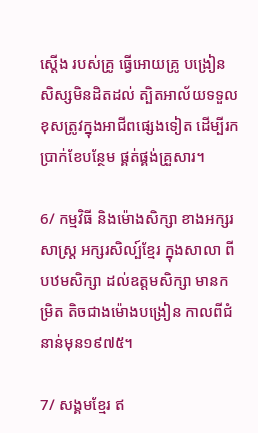ស្តើង របស់គ្រូ ធ្វើអោយគ្រូ បង្រៀនសិស្សមិនដិតដល់ ត្បិតអាល័យទទួលខុសត្រូវក្នុងអាជីពផ្សេងទៀត ដើម្បីរកប្រាក់ខែបន្ថែម ផ្គត់ផ្គង់គ្រួសារ។

6/ កម្មវិធី និងម៉ោងសិក្សា ខាងអក្សរសាស្រ្ត អក្សរសិល្ប៍ខ្មែរ ក្នុងសាលា ពីបឋមសិក្សា ដល់ឧត្តមសិក្សា មានកម្រិត តិចជាងម៉ោងបង្រៀន កាលពីជំនាន់មុន១៩៧៥។

7/ សង្គមខ្មែរ ឥ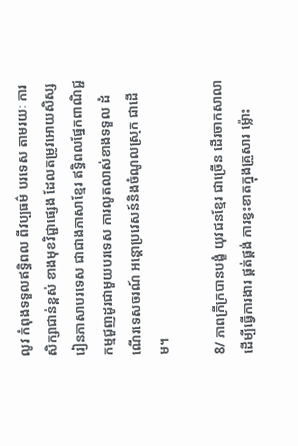លូវ កំពុងទទួលឥទ្ធិពល ពីវប្បធម៌ បរទេស តាមរយៈ ការសិក្សាជាន់ខ្ពស់ ខាងមុខវិជ្ជាផ្សេង ដែលតម្រូវអោយសិស្ស រៀនភាសាបរទេស ជាជាងភាសាខ្មែរ ឥទ្ធិពលផ្នែកពាណិជ្ជកម្មជួញដូរជាមួយបរទេស ការលូតលាស់ខាងទទួល ដំណើរទេសចរណ៍ អន្តោប្រវេសន៍និងចំណូលស្រុក ជាដើម។

8/ ភាពក្រីក្របានបង្ខំ យុវជនខ្មែរ ជាច្រើន ដើរចាកសាលា ដើម្បីធ្វើការងារ ផ្គត់ផ្គង់ ការខ្វះខាតក្នុងគ្រួសារ ម៉្លោះ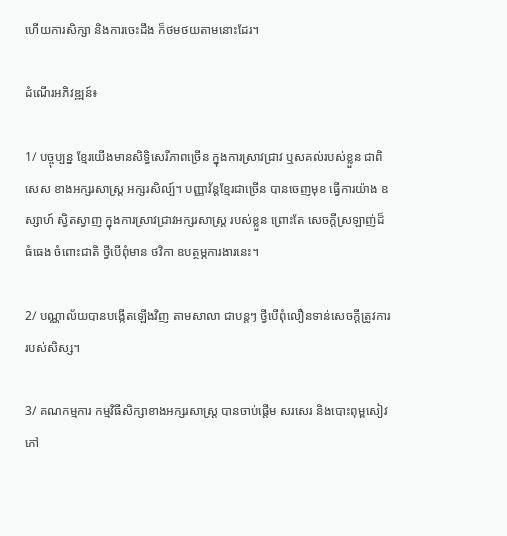ហើយការសិក្សា និងការចេះដឹង ក៏ថមថយតាមនោះដែរ។

ដំណើរអភិវឌ្ឍន៍៖

1/ បច្ចុប្បន្ន ខ្មែរយើងមានសិទ្ធិសេរីភាពច្រើន ក្នុងការស្រាវជ្រាវ ឬសគល់របស់ខ្លួន ជាពិសេស ខាងអក្សរសាស្ត្រ អក្សរសិល្ប៍។ បញ្ញាវ័ន្តខ្មែរជាច្រើន បានចេញមុខ ធ្វើការយ៉ាង ឧស្សាហ៍ ស្វិតស្វាញ ក្នុងការស្រាវជ្រាវអក្សរសាស្រ្ត របស់ខ្លួន ព្រោះតែ សេចក្តីស្រឡាញ់ដ៏ធំធេង ចំពោះជាតិ ថ្វីបើពុំមាន ថវិកា ឧបត្ថម្ភការងារនេះ។

2/ បណ្ណាល័យបានបង្កើតឡើងវិញ តាមសាលា ជាបន្តៗ ថ្វីបើពុំលឿនទាន់សេចក្តីត្រូវការរបស់សិស្ស។

3/ គណកម្មការ កម្មវិធីសិក្សាខាងអក្សរសាស្ត្រ បានចាប់ផ្តើម សរសេរ និងបោះពុម្ពសៀវភៅ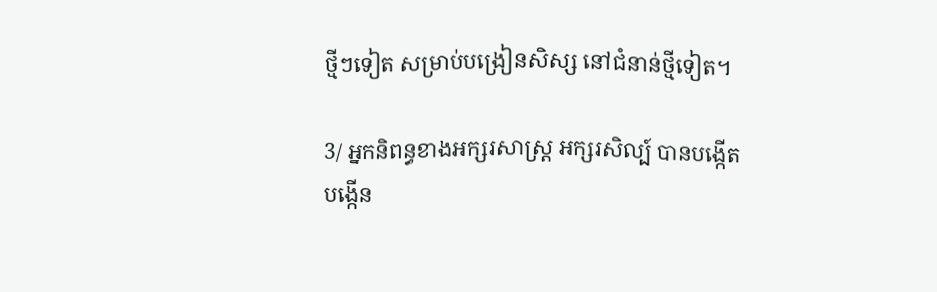ថ្មីៗទៀត សម្រាប់បង្រៀនសិស្ស នៅជំនាន់ថ្មីទៀត។

3/ អ្នកនិពន្ធខាងអក្សរសាស្ត្រ អក្សរសិល្ប៍ បានបង្កើត បង្កើន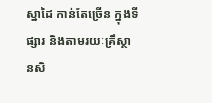ស្នាដៃ កាន់តែច្រើន ក្នុងទីផ្សារ និងតាមរយៈគ្រឹស្ថានសិ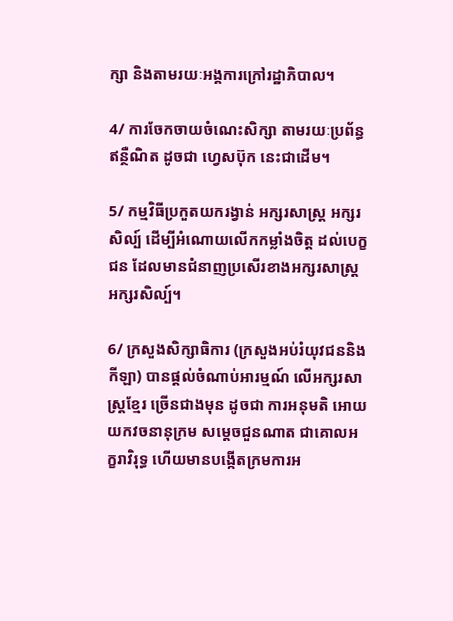ក្សា និងតាមរយៈអង្គការក្រៅរដ្ឋាភិបាល។

4/ ការចែកចាយចំណេះសិក្សា តាមរយៈប្រព័ន្ធឥន្ថឺណិត ដូចជា ហ្វេសប៊ុក នេះជាដើម។

5/ កម្មវិធីប្រកួតយករង្វាន់ អក្សរសាស្រ្ត អក្សរសិល្ប៍ ដើម្បីអំណោយលើកកម្លាំងចិត្ត ដល់បេក្ខជន ដែលមានជំនាញប្រសើរខាងអក្សរសាស្រ្ត អក្សរសិល្ប៍។

6/ ក្រសួងសិក្សាធិការ (ក្រសួងអប់រំយុវជននិងកីឡា) បានផ្តល់ចំណាប់អារម្មណ៍ លើអក្សរសាស្ត្រខ្មែរ ច្រើនជាងមុន ដូចជា ការអនុមតិ អោយយកវចនានុក្រម សម្តេចជួនណាត ជាគោលអក្ខរាវិរុទ្ធ ហើយមានបង្កើតក្រមការអ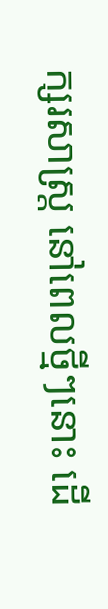ក្សរសាស្រ្ត នៅពេលថ្មីៗនោះ ដើ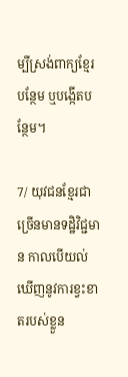ម្បីស្រង់ពាក្យខ្មែរបន្ថែម ឬបង្កើតបន្ថែម។

7/ យុវជនខ្មែរជាច្រើនមានទដ្ឋិវិជ្ជមាន កាលបើយល់ឃើញនូវការខ្វះខាតរបស់ខ្លួន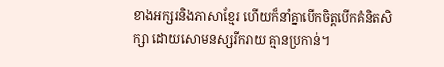ខាងអក្សរនិងភាសាខ្មែរ ហើយក៏នាំគ្នាបើកចិត្តបើកគំនិតសិក្សា ដោយសោមនស្សរីករាយ គ្មានប្រកាន់។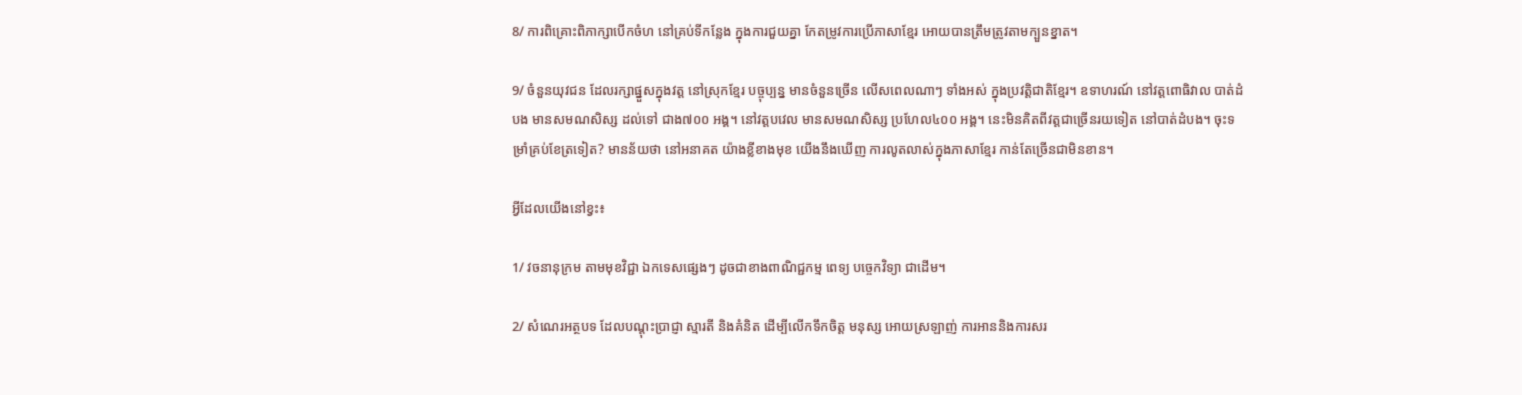8/ ការពិគ្រោះពិភាក្សាបើកចំហ នៅគ្រប់ទីកន្លែង ក្នុងការជួយគ្នា កែតម្រូវការប្រើភាសាខ្មែរ អោយបានត្រឹមត្រូវតាមក្បួនខ្នាត។

9/ ចំនួនយុវជន ដែលរក្សាផ្នួសក្នុងវត្ត នៅស្រុកខ្មែរ បច្ចុប្បន្ន មានចំនួនច្រើន លើសពេលណាៗ ទាំងអស់ ក្នុងប្រវត្តិជាតិខ្មែរ។ ឧទាហរណ៍ នៅវត្តពោធិវាល បាត់ដំបង មានសមណសិស្ស ដល់ទៅ ជាង៧០០ អង្គ។ នៅវត្តបវេល មានសមណសិស្ស ប្រហែល៤០០ អង្គ។ នេះមិនគិតពីវត្តជាច្រើនរយទៀត នៅបាត់ដំបង។ ចុះទម្រាំគ្រប់ខែត្រទៀត? មានន័យថា នៅអនាគត យ៉ាងខ្លីខាងមុខ យើងនឹងឃើញ ការលូតលាស់ក្នុងភាសាខ្មែរ កាន់តែច្រើនជាមិនខាន។

អ្វីដែលយើងនៅខ្វះ៖

1/ វចនានុក្រម តាមមុខវិជ្ជា ឯកទេសផ្សេងៗ ដូចជាខាងពាណិជ្ជកម្ម ពេទ្យ បច្ចេកវិទ្យា ជាដើម។

2/ សំណេរអត្ថបទ ដែលបណ្តុះប្រាជ្ញា ស្មារតី និងគំនិត ដើម្បីលើកទឹកចិត្ត មនុស្ស អោយស្រឡាញ់ ការអាននិងការសរ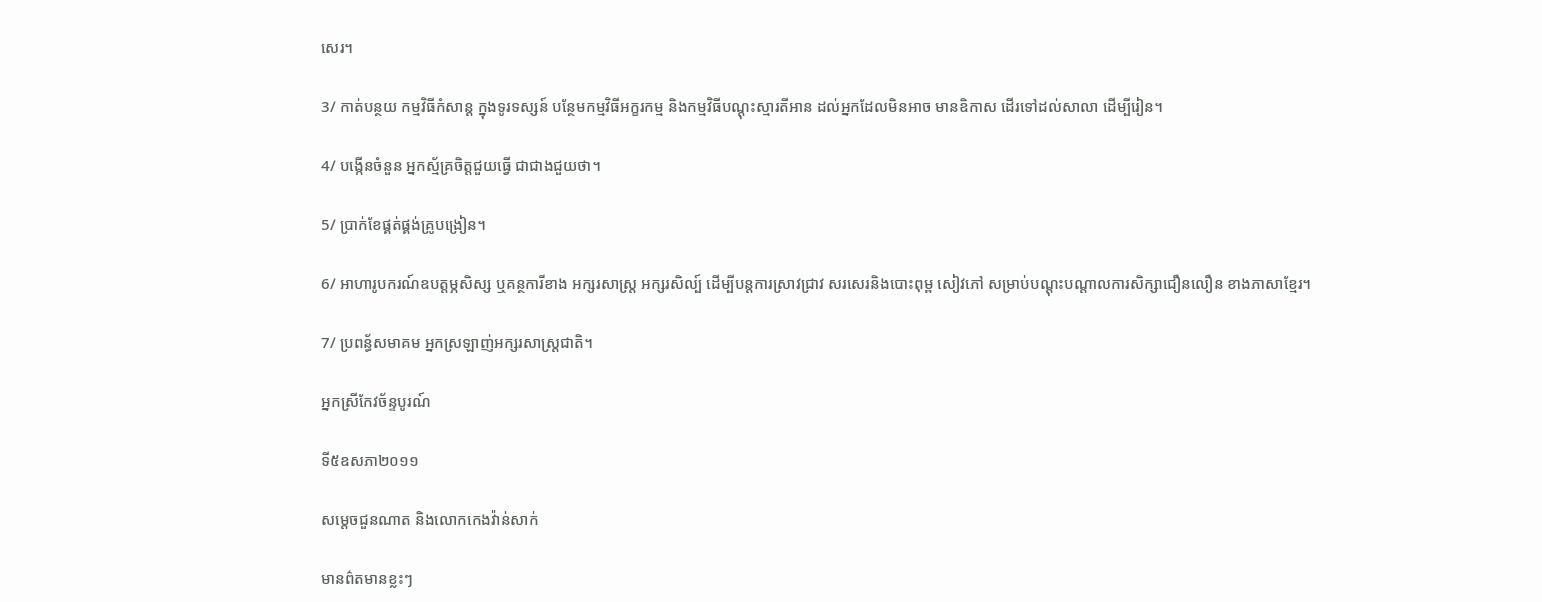សេរ។

3/ កាត់បន្ថយ កម្មវិធីកំសាន្ត ក្នុងទូរទស្សន៍ បន្ថែមកម្មវិធីអក្ខរកម្ម និងកម្មវិធីបណ្តុះស្មារតីអាន ដល់អ្នកដែលមិនអាច មានឧិកាស ដើរទៅដល់សាលា ដើម្បីរៀន។

4/ បង្កើនចំនួន អ្នកស្ម័គ្រចិត្តជួយធ្វើ ជាជាងជួយថា។

5/ ប្រាក់ខែផ្គត់ផ្គង់គ្រូបង្រៀន។

6/ អាហារូបករណ៍ឧបត្តម្ភសិស្ស ឬគន្ថការីខាង អក្សរសាស្ត្រ អក្សរសិល្ប៍ ដើម្បីបន្តការស្រាវជ្រាវ សរសេរនិងបោះពុម្ព សៀវភៅ សម្រាប់បណ្តុះបណ្តាលការសិក្សាជឿនលឿន ខាងភាសាខ្មែរ។

7/ ប្រពន្ធ័សមាគម អ្នកស្រឡាញ់អក្សរសាស្ត្រជាតិ។

អ្នកស្រីកែវច័ន្ទបូរណ៍

ទី៥ឧសភា២០១១

សម្តេចជួនណាត និងលោកកេងវ៉ាន់សាក់

មានព៌តមានខ្លះៗ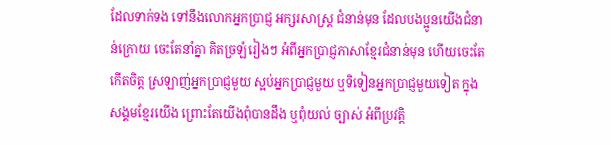ដែលទាក់ទង ទៅនឹងលោកអ្នកប្រាជ្ញ អក្សរសាស្រ្ត ជំនាន់មុន ដែលបងប្អូនយើងជំនាន់ក្រោយ ចេះតែនាំគ្នា គិតច្រឡំរៀងៗ អំពីអ្នកប្រាជ្ញភាសាខ្មែរជំនាន់មុន ហើយចេះតែកើតចិត្ត ស្រឡាញ់អ្នកប្រាជ្ញមួយ ស្អប់អ្នកប្រាជ្ញមួយ ឬទិទៀនអ្នកប្រាជ្ញមួយទៀត ក្នុងសង្គមខ្មែរយើង ព្រោះតែយើងពុំបានដឹង ឬពុំយល់ ច្បាស់ អំពីប្រវត្តិ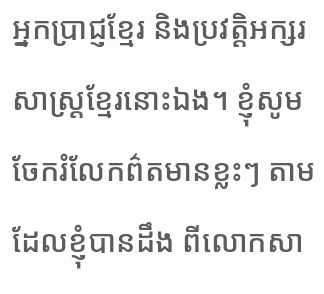អ្នកប្រាជ្ញខ្មែរ និងប្រវត្តិអក្សរសាស្រ្តខ្មែរនោះឯង។ ខ្ញុំសូមចែករំលែកព៌តមានខ្លះៗ តាមដែលខ្ញុំបានដឹង ពីលោកសា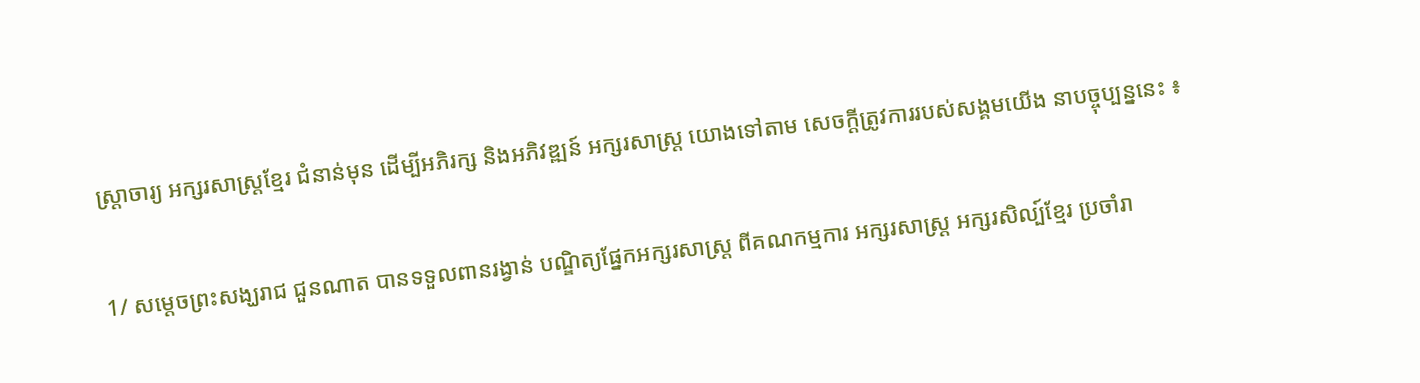ស្រ្តាចារ្យ អក្សរសាស្រ្តខ្មែរ ជំនាន់មុន ដើម្បីអភិរក្ស និងអភិវឌ្ឍន៍ អក្សរសាស្រ្ត យោងទៅតាម សេចក្តីត្រូវការរបស់សង្គមយើង នាបច្ចុប្បន្ននេះ ៖

1/ សម្តេចព្រះសង្ឃរាជ ជួនណាត បានទទួលពានរង្វាន់ បណ្ឌិត្យផ្នែកអក្សរសាស្រ្ត ពីគណកម្មការ អក្សរសាស្ត្រ អក្សរសិល្ប៍ខ្មែរ ប្រចាំរា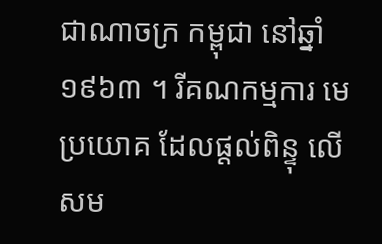ជាណាចក្រ កម្ពុជា នៅឆ្នាំ១៩៦៣ ។ រីគណកម្មការ មេប្រយោគ ដែលផ្តល់ពិន្ទុ លើសម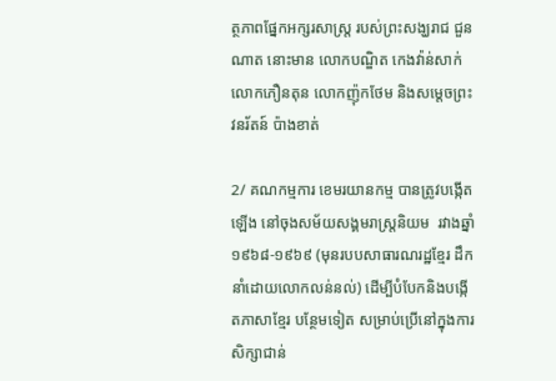ត្ថភាពផ្នែកអក្សរសាស្រ្ត របស់ព្រះសង្ឃរាជ ជួនណាត នោះមាន លោកបណ្ឌិត កេងវ៉ាន់សាក់ លោកភឿនតុន លោកញ៉ុកថែម និងសម្តេចព្រះវនរ័តន៍ ប៉ាងខាត់

2/ គណកម្មការ ខេមរយានកម្ម បានត្រូវបង្កើតឡើង នៅចុងសម័យសង្គមរាស្រ្តនិយម  រវាងឆ្នាំ១៩៦៨-១៩៦៩ (មុនរបបសាធារណរដ្ឋខ្មែរ ដឹកនាំដោយលោកលន់នល់) ដើម្បីបំបែកនិងបង្កើតភាសាខ្មែរ បន្ថែមទៀត សម្រាប់ប្រើនៅក្នុងការសិក្សាជាន់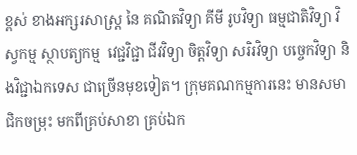ខ្ពស់ ខាងអក្សរសាស្រ្ត នៃ គណិតវិទ្យា គីមី រូបវិទ្យា ធម្មជាតិវិទ្យា វិស្វកម្ម ស្ថាបត្យកម្ម  វេជ្ជវិជ្ជា ជីវវិទ្យា ចិត្តវិទ្យា សរិរវិទ្យា បច្ចេកវិទ្យា និងវិជ្ជាឯកទេស ជាច្រើនមុខទៀត។ ក្រុមគណកម្មការនេះ មានសមាជិកចម្រុះ មកពីគ្រប់សាខា គ្រប់ឯក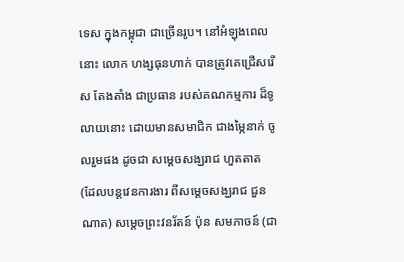ទេស ក្នុងកម្ពុជា ជាច្រើនរូប។ នៅអំឡុងពេលនោះ លោក ហង្សធុនហាក់ បានត្រូវគេជ្រើសរើស តែងតាំង ជាប្រធាន របស់គណកម្មការ ដ៏ទូលាយនោះ ដោយមានសមាជិក ជាងម្ភៃនាក់ ចូលរួមផង ដូចជា សម្តេចសង្ឃរាជ ហួតតាត (ដែលបន្តវេនការងារ ពីសម្តេចសង្ឃរាជ ជួនណាត) សម្តេចព្រះវនរ័តន៍ ប៉ុន សមភាចន៍ (ជា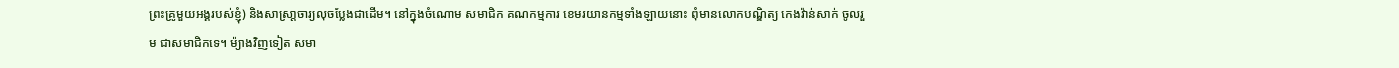ព្រះគ្រូមួយអង្គរបស់ខ្ញុំ) និងសាស្រា្តចារ្យលុចប្លែងជាដើម។ នៅក្នុងចំណោម សមាជិក គណកម្មការ ខេមរយានកម្មទាំងឡាយនោះ ពុំមានលោកបណ្ឌិត្យ កេងវ៉ាន់សាក់ ចូលរួម ជាសមាជិកទេ។ ម៉្យាងវិញទៀត សមា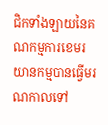ជិកទាំងឡាយនៃគណកម្មការខេមរយានកម្មបានធ្វើមរណកាលទៅ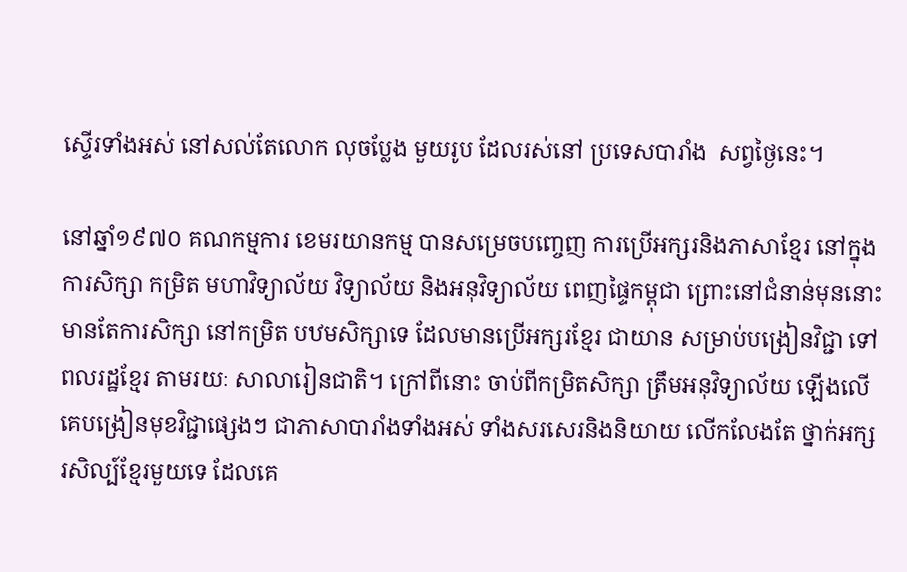ស្ទើរទាំងអស់ នៅសល់តែលោក លុចប្លែង មួយរូប ដែលរស់នៅ ប្រទេសបារាំង  សព្វថ្ងៃនេះ។

នៅឆ្នាំ១៩៧០ គណកម្មការ ខេមរយានកម្ម បានសម្រេចបញ្ចេញ ការប្រើអក្សរនិងភាសាខ្មែរ នៅក្នុងការសិក្សា កម្រិត មហាវិទ្យាល័យ វិទ្យាល័យ និងអនុវិទ្យាល័យ ពេញផ្ទៃកម្ពុជា ព្រោះនៅជំនាន់មុននោះ មានតែការសិក្សា នៅកម្រិត បឋមសិក្សាទេ ដែលមានប្រើអក្សរខ្មែរ ជាយាន សម្រាប់បង្រៀនវិជ្ជា ទៅពលរដ្ឋខ្មែរ តាមរយៈ សាលារៀនជាតិ។ ក្រៅពីនោះ ចាប់ពីកម្រិតសិក្សា ត្រឹមអនុវិទ្យាល័យ ឡើងលើ គេបង្រៀនមុខវិជ្ជាផ្សេងៗ ជាភាសាបារាំងទាំងអស់ ទាំងសរសេរនិងនិយាយ លើកលែងតែ ថ្នាក់អក្សរសិល្ប៍ខ្មែរមួយទេ ដែលគេ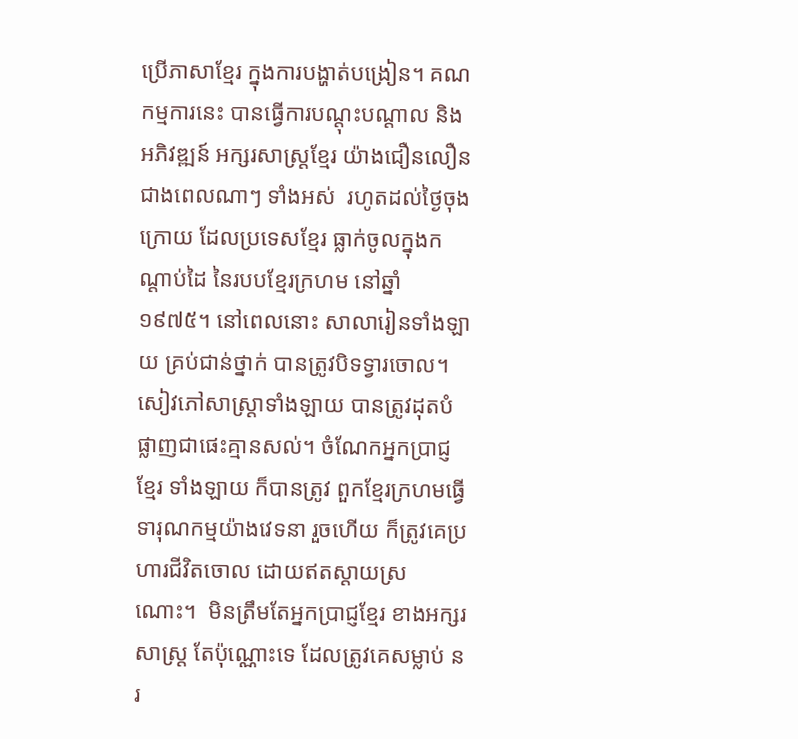ប្រើភាសាខ្មែរ ក្នុងការបង្ហាត់បង្រៀន។ គណកម្មការនេះ បានធ្វើការបណ្តុះបណ្តាល និងអភិវឌ្ឍន៍ អក្សរសាស្រ្តខ្មែរ យ៉ាងជឿនលឿន ជាងពេលណាៗ ទាំងអស់  រហូតដល់ថ្ងៃចុងក្រោយ ដែលប្រទេសខ្មែរ ធ្លាក់ចូលក្នុងកណ្តាប់ដៃ នៃរបបខ្មែរក្រហម នៅឆ្នាំ១៩៧៥។ នៅពេលនោះ សាលារៀនទាំងឡាយ គ្រប់ជាន់ថ្នាក់ បានត្រូវបិទទ្វារចោល។ សៀវភៅសាស្រ្តាទាំងឡាយ បានត្រូវដុតបំផ្លាញជាផេះគ្មានសល់។ ចំណែកអ្នកប្រាជ្ញខ្មែរ ទាំងឡាយ ក៏បានត្រូវ ពួកខ្មែរក្រហមធ្វើទារុណកម្មយ៉ាងវេទនា រួចហើយ ក៏ត្រូវគេប្រហារជីវិតចោល ដោយឥតស្តាយស្រណោះ។  មិនត្រឹមតែអ្នកប្រាជ្ញខ្មែរ ខាងអក្សរសាស្រ្ត តែប៉ុណ្ណោះទេ ដែលត្រូវគេសម្លាប់ នរ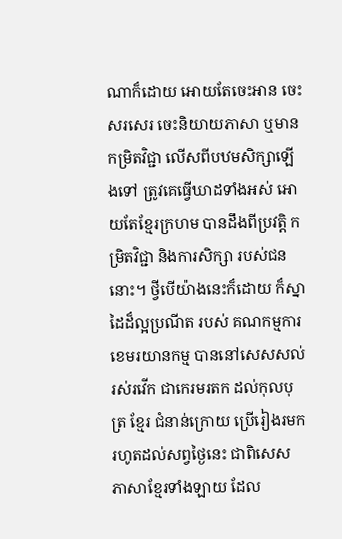ណាក៏ដោយ អោយតែចេះអាន ចេះសរសេរ ចេះនិយាយភាសា ឬមានកម្រិតវិជ្ជា លើសពីបឋមសិក្សាឡើងទៅ ត្រូវគេធ្វើឃាដទាំងអស់ អោយតែខ្មែរក្រហម បានដឹងពីប្រវត្តិ កម្រិតវិជ្ជា និងការសិក្សា របស់ជននោះ។ ថ្វីបើយ៉ាងនេះក៏ដោយ ក៏ស្នាដៃដ៏ល្អប្រណីត របស់ គណកម្មការ ខេមរយានកម្ម បាននៅសេសសល់រស់រវើក ជាកេរមរតក ដល់កុលបុត្រ ខ្មែរ ជំនាន់ក្រោយ ប្រើរៀងរមក រហូតដល់សព្វថ្ងៃនេះ ជាពិសេស ភាសាខ្មែរទាំងឡាយ ដែល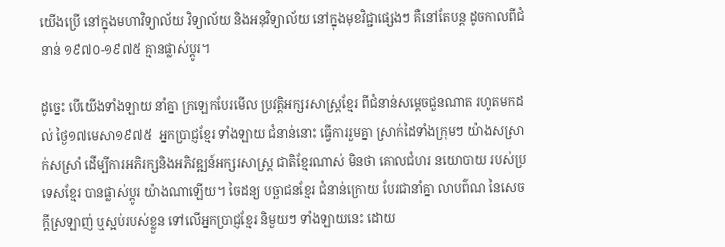យើងប្រើ នៅក្នុងមហាវិទ្យាល័យ វិទ្យាល័យ និងអនុវិទ្យាល័យ នៅក្នុងមុខវិជ្ជាផ្សេងៗ គឺនៅតែបន្ត ដូចកាលពីជំនាន់ ១៩៧០-១៩៧៥ គ្មានផ្លាស់ប្តូរ។

ដូច្នេះ បើយើងទាំងឡាយ នាំគ្នា ក្រឡេកបែរមើល ប្រវត្តិអក្សរសាស្រ្តខ្មែរ ពីជំនាន់សម្តេចជួនណាត រហូតមកដល់ ថ្ងៃ១៧មេសា១៩៧៥  អ្នកប្រាជ្ញខ្មែរ ទាំងឡាយ ជំនាន់នោះ ធ្វើការរួមគ្នា ស្រាក់ដៃទាំងក្រុមៗ យ៉ាងសស្រាក់សស្រាំ ដើម្បីការអភិរក្សនិងអភិវឌ្ឍន៍អក្សរសាស្រ្ត ជាតិខ្មែរណាស់ មិនថា គោលជំហរ នយោបាយ របស់ប្រទេសខ្មែរ បានផ្លាស់ប្តូរ យ៉ាងណាឡើយ។ ចៃដន្យ បច្ឆាជនខ្មែរ ជំនាន់ក្រោយ បែរជានាំគ្នា លាបព៌ណ នៃសេចក្តីស្រឡាញ់ ឬស្អប់របស់ខ្លួន ទៅលើអ្នកប្រាជ្ញខ្មែរ និមួយៗ ទាំងឡាយនេះ ដោយ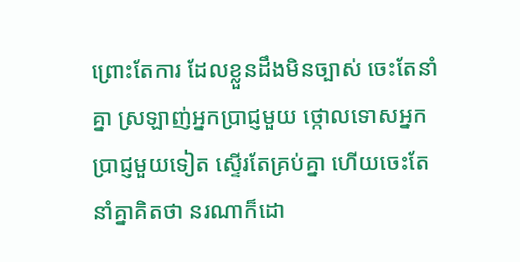ព្រោះតែការ ដែលខ្លួនដឹងមិនច្បាស់ ចេះតែនាំគ្នា ស្រឡាញ់អ្នកប្រាជ្ញមួយ ថ្កោលទោសអ្នកប្រាជ្ញមួយទៀត ស្ទើរតែគ្រប់គ្នា ហើយចេះតែនាំគ្នាគិតថា នរណាក៏ដោ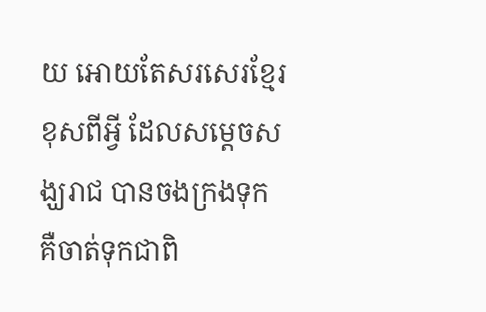យ អោយតែសរសេរខ្មែរ ខុសពីអ្វី ដែលសម្តេចសង្ឃរាជ បានចងក្រងទុក គឺចាត់ទុកជាពិ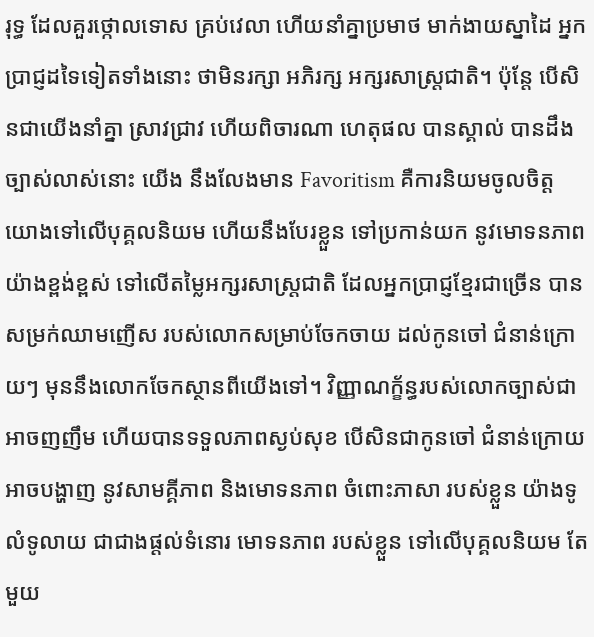រុទ្ធ ដែលគួរថ្កោលទោស គ្រប់វេលា ហើយនាំគ្នាប្រមាថ មាក់ងាយស្នាដៃ អ្នកប្រាជ្ញដទៃទៀតទាំងនោះ ថាមិនរក្សា អភិរក្ស អក្សរសាស្រ្តជាតិ។ ប៉ុន្តែ បើសិនជាយើងនាំគ្នា ស្រាវជ្រាវ ហើយពិចារណា ហេតុផល បានស្គាល់ បានដឹង ច្បាស់លាស់នោះ យើង នឹងលែងមាន Favoritism គឺការនិយមចូលចិត្ត យោងទៅលើបុគ្គលនិយម ហើយនឹងបែរខ្លួន ទៅប្រកាន់យក នូវមោទនភាព យ៉ាងខ្ពង់ខ្ពស់ ទៅលើតម្លៃអក្សរសាស្រ្តជាតិ ដែលអ្នកប្រាជ្ញខ្មែរជាច្រើន បានសម្រក់ឈាមញើស របស់លោកសម្រាប់ចែកចាយ ដល់កូនចៅ ជំនាន់ក្រោយៗ មុននឹងលោកចែកស្ថានពីយើងទៅ។ វិញ្ញាណក្ខ័ន្ធរបស់លោកច្បាស់ជាអាចញញឹម ហើយបានទទួលភាពស្ងប់សុខ បើសិនជាកូនចៅ ជំនាន់ក្រោយ អាចបង្ហាញ នូវសាមគ្គីភាព និងមោទនភាព ចំពោះភាសា របស់ខ្លួន យ៉ាងទូលំទូលាយ ជាជាងផ្តល់ទំនោរ មោទនភាព របស់ខ្លួន ទៅលើបុគ្គលនិយម តែមួយ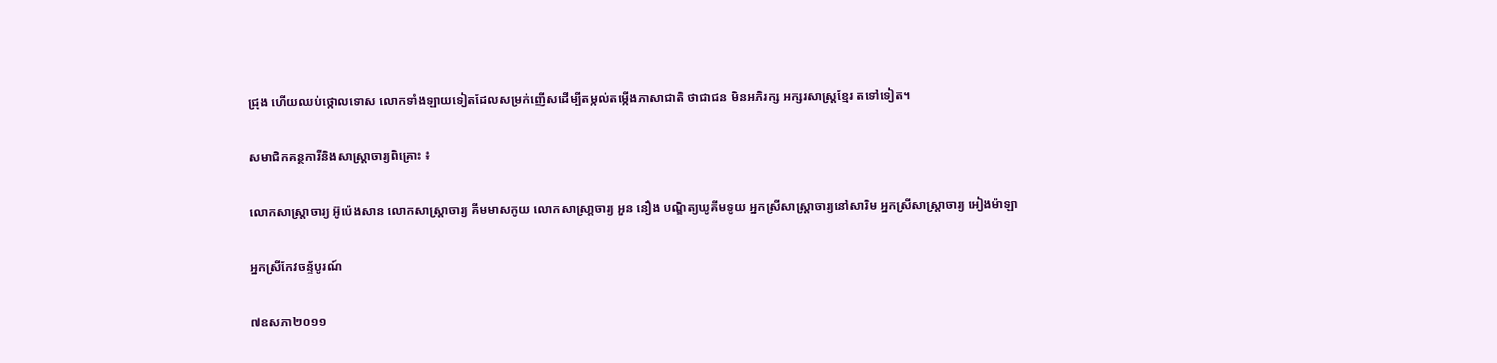ជ្រុង ហើយឈប់ថ្កោលទោស លោកទាំងឡាយទៀតដែលសម្រក់ញើសដើម្បីតម្កល់តម្កើងភាសាជាតិ ថាជាជន មិនអភិរក្ស អក្សរសាស្រ្តខ្មែរ តទៅទៀត។

សមាជិកគន្ថការីនិងសាស្រ្តាចារ្យពិគ្រោះ ៖

លោកសាស្រ្តាចារ្យ អ៊ូប៉េងសាន លោកសាស្រ្តាចារ្យ គីមមាសកូយ លោកសាស្រា្តចារ្យ អួន នឿង បណ្ឌិត្យឃូគីមទូយ អ្នកស្រីសាស្រ្តាចារ្យនៅសារិម អ្នកស្រីសាស្រ្តាចារ្យ អៀងម៉ាឡា

អ្នកស្រីកែវចន្ទ័បូរណ៍

៧ឧសភា២០១១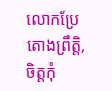លោកប្រែ តោងព្រឹត្តិ, ចិត្តកុំ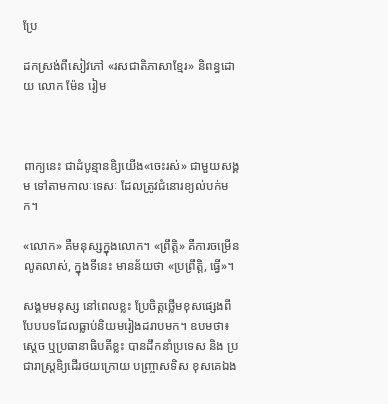ប្រែ

ដកស្រង់ពីសៀវភៅ «រសជាតិភាសាខ្មែរ» និពន្ធដោយ លោក ម៉ែន រៀម



ពាក្យនេះ ជាដំបូន្មានឧិ្យយើង«ចេះរស់» ជាមួយសង្គម ទៅតាមកាលៈទេសៈ ដែលត្រូវជំនោរខ្យល់បក់មក។

«លោក» គឺមនុស្សក្នុងលោក។ «ព្រឹត្តិ» គឺការចម្រើនលូតលាស់, ក្នុងទីនេះ មានន័យថា «ប្រព្រឹត្តិ, ធ្វើ»។

សង្គមមនុស្ស នៅពេលខ្លះ ប្រែចិត្តថ្លើមខុសផ្សេងពីបែបបទដែលធ្លាប់និយមរៀងដរាបមក។ ឧបមថា៖ ស្តេច ឬប្រធានាធិបតីខ្លះ បានដឹកនាំប្រទេស និង ប្រជារាស្ត្រឧិ្យដើរថយក្រោយ បញ្ច្រាសទិស ខុសគេឯង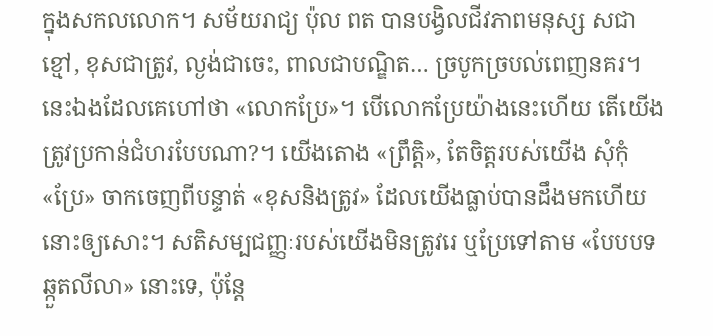ក្នុងសកលលោក។ សម័យរាជ្យ ប៉ុល ពត បានបង្វិលជីវភាពមនុស្ស សជាខ្មៅ, ខុសជាត្រូវ, ល្ងង់ជាចេះ, ពាលជាបណ្ឌិត… ច្របូកច្របល់ពេញនគរ។ នេះឯងដែលគេហៅថា «លោកប្រែ»។ បើលោកប្រែយ៉ាងនេះហើយ តើយើងត្រូវប្រកាន់ជំហរបែបណា?។ យើងតោង «ព្រឹត្តិ», តែចិត្តរបស់យើង សុំកុំ«ប្រែ» ចាកចេញពីបន្ទាត់ «ខុសនិងត្រូវ» ដែលយើងធ្លាប់បានដឹងមកហើយនោះឲ្យសោះ។ សតិសម្បជញ្ញៈរបស់យើងមិនត្រូវរេ ឬប្រែទៅតាម «បែបបទឆ្កួតលីលា» នោះទេ, ប៉ុន្តែ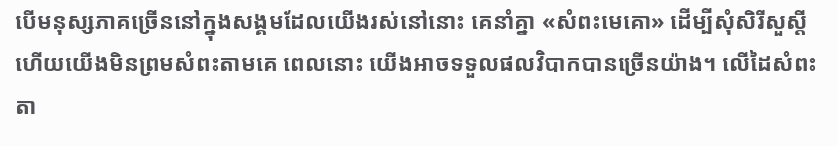បើមនុស្សភាគច្រើននៅក្នុងសង្គមដែលយើងរស់នៅនោះ គេនាំគ្នា «សំពះមេគោ» ដើម្បីសុំសិរីសួស្តី ហើយយើងមិនព្រមសំពះតាមគេ ពេលនោះ យើងអាចទទួលផលវិបាកបានច្រើនយ៉ាង។ លើដៃសំពះតា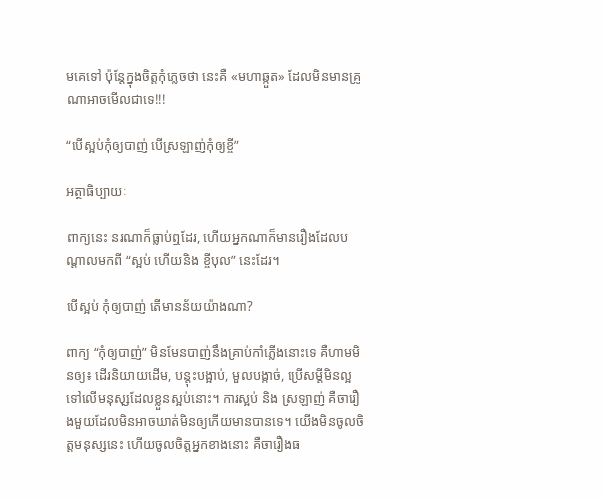មគេទៅ ប៉ុន្តែក្នុងចិត្តកុំភ្លេចថា នេះគឺ «មហាឆ្កួត» ដែលមិនមានគ្រូណាអាចមើលជាទេ!!!

“បើស្អប់កុំឲ្យបាញ់ បើស្រឡាញ់កុំឲ្យខ្ចី”

អត្ថាធិប្បាយៈ

ពាក្យនេះ នរណាក៏ធ្លាប់ឮដែរ, ហើយអ្នកណាក៏មានរឿងដែលបណ្តាលមកពី “ស្អប់ ហើយនិង ខ្ចីបុល” នេះដែរ។

បើស្អប់ កុំឲ្យបាញ់ តើមានន័យយ៉ាងណា?

ពាក្យ “កុំឲ្យបាញ់” មិនមែនបាញ់នឹងគ្រាប់កាំភ្លើងនោះទេ គឺហាមមិនឲ្យ៖ ដើរនិយាយដើម, បន្តុះបង្អាប់, មួលបង្កាច់, ប្រើសម្តីមិនល្អ ទៅលើមនុសុ្សដែលខ្លួនស្អប់នោះ។ ការស្អប់ និង ស្រឡាញ់ គឺចារឿងមួយដែលមិនអាចឃាត់មិនឲ្យកើយមានបានទេ។ យើងមិនចូលចិត្តមនុស្សនេះ ហើយចូលចិត្តអ្នកខាងនោះ គឺចារឿងធ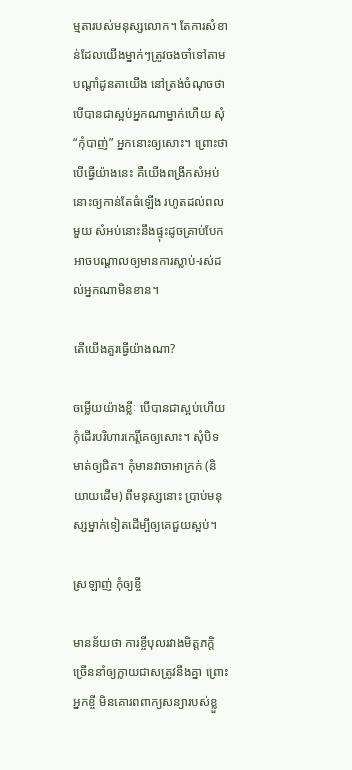ម្មតារបស់មនុស្សលោក។ តែការសំខាន់ដែលយើងម្នាក់ៗត្រូវចងចាំទៅតាមបណ្តាំដូនតាយើង នៅត្រង់ចំណុចថា បើបានជាស្អប់អ្នកណាម្នាក់ហើយ សុំ “កុំបាញ់” អ្នកនោះឲ្យសោះ។ ព្រោះថា បើធ្វើយ៉ាងនេះ គឺយើងពង្រីកសំអប់នោះឲ្យកាន់តែធំឡើង រហូតដល់ពលមួយ សំអប់នោះនឹងផ្ទុះដូចគ្រាប់បែក អាចបណ្តាលឲ្យមានការស្លាប់-រស់ដល់អ្នកណាមិនខាន។

តើយើងគួរធ្វើយ៉ាងណា?

ចម្លើយយ៉ាងខ្លីៈ បើបានជាស្អប់ហើយ កុំដើរបរិហារកេរ្តិ៍គេឲ្យសោះ។ សុំបិទមាត់ឲ្យជិត។ កុំមានវាចាអាក្រក់ (និយាយដើម) ពីមនុស្សនោះ ប្រាប់មនុស្សម្នាក់ទៀតដើម្បីឲ្យគេជួយស្អប់។

ស្រឡាញ់ កុំឲ្យខ្ចី

មានន័យថា ការខ្ចីបុលរវាងមិត្តភក្តិ ច្រើននាំឲ្យក្លាយជាសត្រូវនឹងគ្នា ព្រោះអ្នកខ្ចី មិនគោរពពាក្យសន្យារបស់ខ្លួ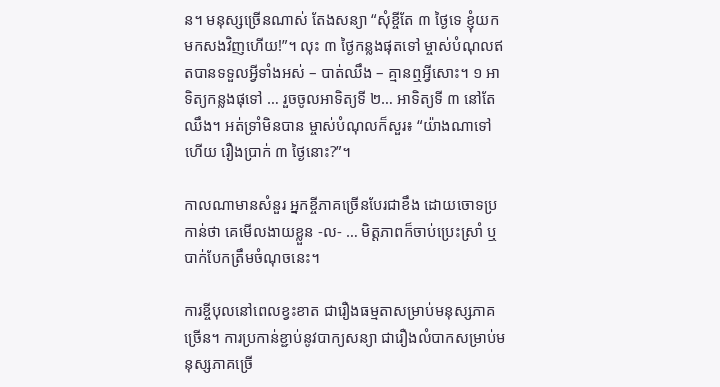ន។ មនុស្សច្រើនណាស់ តែងសន្យា “សុំខ្ចីតែ ៣ ថ្ងៃទេ ខ្ញុំយកមកសងវិញហើយ!”។ លុះ ៣ ថ្ងៃកន្លងផុតទៅ ម្ចាស់បំណុលឥតបានទទួលអ្វីទាំងអស់ – បាត់ឈឹង – គ្មានឮអ្វីសោះ។ ១ អាទិត្យកន្លងផុទៅ … រួចចូលអាទិត្យទី ២… អាទិត្យទី ៣ នៅតែឈឹង។ អត់ទ្រាំមិនបាន ម្ចាស់បំណុលក៏សួរ៖ “យ៉ាងណាទៅហើយ រឿងប្រាក់ ៣ ថ្ងៃនោះ?”។

កាលណាមានសំនួរ អ្នកខ្ចីភាគច្រើនបែរជាខឹង ដោយចោទប្រកាន់ថា គេមើលងាយខ្លួន -ល- … មិត្តភាពក៏ចាប់ប្រេះស្រាំ ឬបាក់បែកត្រឹមចំណុចនេះ។

ការខ្ចីបុលនៅពេលខ្វះខាត ជារឿងធម្មតាសម្រាប់មនុស្សភាគច្រើន។ ការប្រកាន់ខ្ជាប់នូវបាក្យសន្យា ជារឿងលំបាកសម្រាប់មនុស្សភាគច្រើ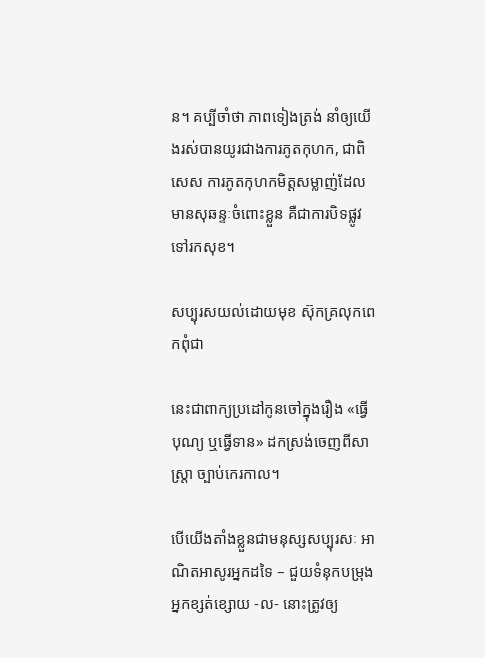ន។ គប្បីចាំថា ភាពទៀងត្រង់ នាំឲ្យយើងរស់បានយូរជាងការភូតកុហក, ជាពិសេស ការភូតកុហកមិត្តសម្លាញ់ដែលមានសុឆន្ទៈចំពោះខ្លួន គឺជាការបិទផ្លូវទៅរកសុខ។

សប្បុរសយល់ដោយមុខ ស៊ុកគ្រលុកពេកពុំជា

នេះជាពាក្យប្រដៅកូនចៅក្នុងរឿង «ធ្វើបុណ្យ ឬធ្វើទាន» ដកស្រង់ចេញពីសាស្ត្រា ច្បាប់កេរកាល។

បើយើងតាំងខ្លួនជាមនុស្សសប្បុរសៈ អាណិតអាសូរអ្នកដទៃ – ជួយទំនុកបម្រុងអ្នកខ្សត់ខ្សោយ -ល- នោះត្រូវឲ្យ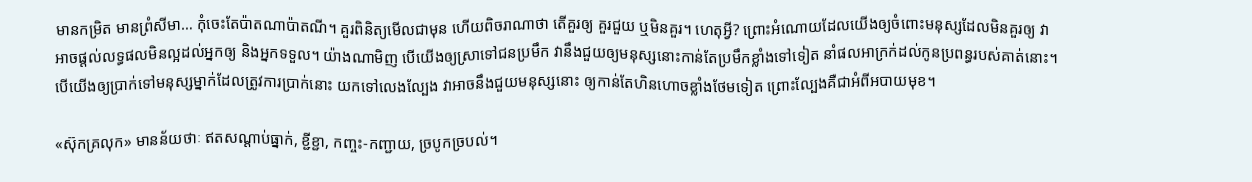មានកម្រិត មានព្រំសីមា… កុំចេះតែប៉ាតណាប៉ាតណី។ គួរពិនិត្យមើលជាមុន ហើយពិចរាណាថា តើគួរឲ្យ គួរជួយ ឬមិនគួរ។ ហេតុអ្វី? ព្រោះអំណោយដែលយើងឲ្យចំពោះមនុស្សដែលមិនគួរឲ្យ វាអាចផ្តល់លទ្ធផលមិនល្អដល់អ្នកឲ្យ និងអ្នកទទួល។ យ៉ាងណាមិញ បើយើងឲ្យស្រាទៅជនប្រមឹក វានឹងជួយឲ្យមនុស្សនោះកាន់តែប្រមឹកខ្លាំងទៅទៀត នាំផលអាក្រក់ដល់កូនប្រពន្ធរបស់គាត់នោះ។ បើយើងឲ្យប្រាក់ទៅមនុស្សម្នាក់ដែលត្រូវការប្រាក់នោះ យកទៅលេងល្បែង វាអាចនឹងជួយមនុស្សនោះ ឲ្យកាន់តែហិនហោចខ្លាំងថែមទៀត ព្រោះល្បែងគឺជាអំពីអបាយមុខ។

«ស៊ុកគ្រលុក» មានន័យថាៈ ឥតសណ្តាប់ធ្នាក់, ខ្ជីខ្ជា, កញ្ចះ-កញ្ជាយ, ច្របូកច្របល់។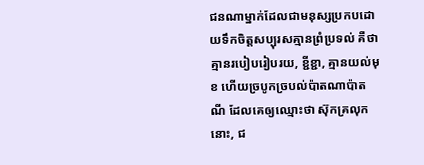ជនណាម្នាក់ដែលជាមនុស្សប្រកបដោយទឹកចិត្តសប្បុរសគ្មានព្រំប្រទល់ គឺថា គ្មានរបៀបរៀបរយ, ខ្ជីខ្ជា, គ្មានយល់មុខ ហើយច្របូកច្របល់ប៉ាតណាប៉ាតណី ដែលគេឲ្យឈ្មោះថា ស៊ុកគ្រលុកនោះ, ជ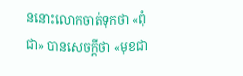ននោះលោកចាត់ទុកថា «ពុំជា» បានសេចក្តីថា «មុខជា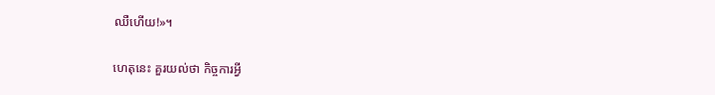ឈឺហើយ!»។

ហេតុនេះ គួរយល់ថា កិច្ចការអ្វី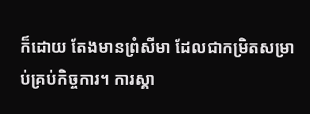ក៏ដោយ តែងមានព្រំសីមា ដែលជាកម្រិតសម្រាប់គ្រប់កិច្ចការ។ ការស្គា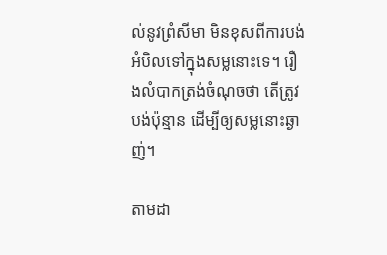ល់នូវព្រំសីមា មិនខុសពីការបង់អំបិលទៅក្នុងសម្លនោះទេ។ រឿងលំបាកត្រង់ចំណុចថា តើត្រូវបង់ប៉ុន្មាន ដើម្បីឲ្យសម្លនោះឆ្ងាញ់។

តាមដា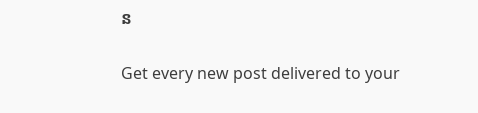ន

Get every new post delivered to your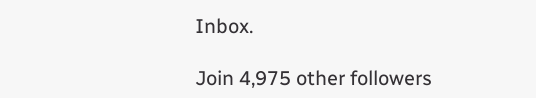Inbox.

Join 4,975 other followers